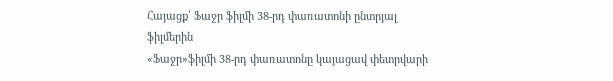Հայացք՝ Ֆաջր ֆիլմի 38-րդ փառատոնի ընտրյալ ֆիլմերին
«Ֆաջր»ֆիլմի 38-րդ փառատոնը կայացավ փետրվարի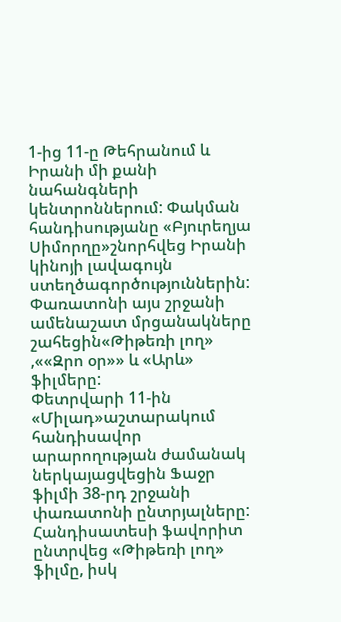1-ից 11-ը Թեհրանում և Իրանի մի քանի նահանգների կենտրոններում: Փակման հանդիսությանը «Բյուրեղյա Սիմորղը»շնորհվեց Իրանի կինոյի լավագույն ստեղծագործություններին: Փառատոնի այս շրջանի ամենաշատ մրցանակները շահեցին«Թիթեռի լող» ,««Զրո օր»» և «Արև» ֆիլմերը:
Փետրվարի 11-ին «Միլադ»աշտարակում հանդիսավոր արարողության ժամանակ ներկայացվեցին Ֆաջր ֆիլմի 38-րդ շրջանի փառատոնի ընտրյալները: Հանդիսատեսի ֆավորիտ ընտրվեց «Թիթեռի լող» ֆիլմը, իսկ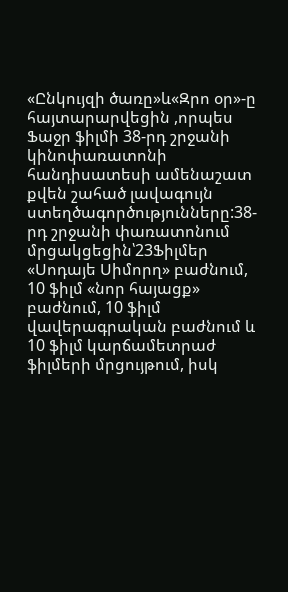«Ընկույզի ծառը»և«Զրո օր»-ը հայտարարվեցին ,որպես Ֆաջր ֆիլմի 38-րդ շրջանի կինոփառատոնի հանդիսատեսի ամենաշատ քվեն շահած լավագույն ստեղծագործությունները:38-րդ շրջանի փառատոնում մրցակցեցին՝23Ֆիլմեր «Սոդայե Սիմորղ» բաժնում, 10 ֆիլմ «նոր հայացք» բաժնում, 10 ֆիլմ վավերագրական բաժնում և 10 ֆիլմ կարճամետրաժ ֆիլմերի մրցույթում, իսկ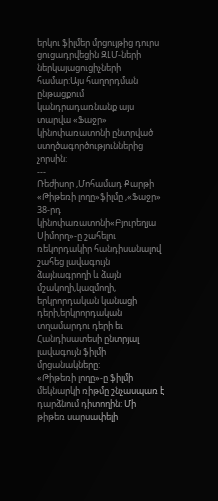երկու ֆիլմեր մրցույթից դուրս ցուցադրվեցին ԶԼՄ-ների ներկայացուցիչների համար:Այս հաղորդման ընթացքում կանդրադառնանք այս տարվա «Ֆաջր» կինոփառատոնի ընտրված ստղծագործություններից չորսին:
---
Ռեժիսոր ,Մոհամադ Քարթի «Թիթեռի լողը»ֆիլմը ,«Ֆաջր» 38-րդ կինոփառատոնի«Բյուրեղյա Սիմորղ»-ը շահելու ռեկորդակիր հանդիսանալով շահեց լավագույն ձայնագրողի և ձայն մշակողի,կազմողի, երկրորդական կանացի դերի,երկրորդական տղամարդու դերի եւ Հանդիսատեսի ընտրյալ լավագույն ֆիլմի մրցանակները:
«Թիթեռի լողը»-ը ֆիլմի մեկնարկի ռիթմը շնչասպառ է դարձնում դիտողին: Մի թիթեռ սարսափելի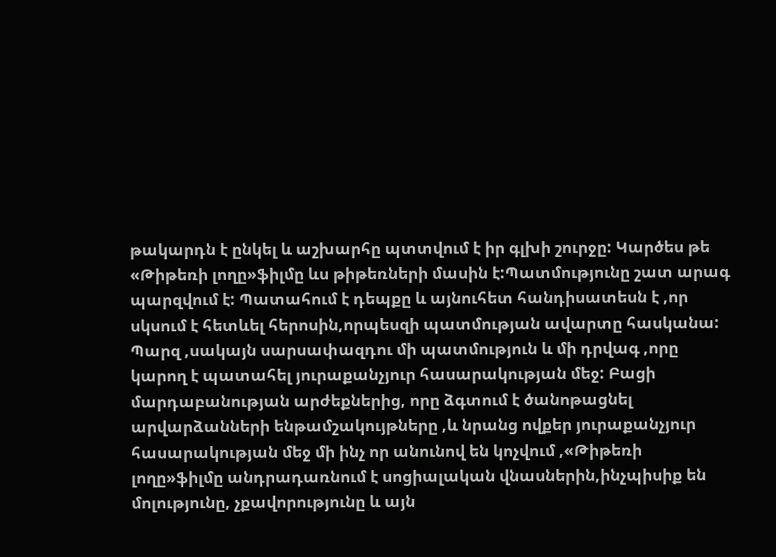թակարդն է ընկել և աշխարհը պտտվում է իր գլխի շուրջը: Կարծես թե «Թիթեռի լողը»ֆիլմը ևս թիթեռների մասին է:Պատմությունը շատ արագ պարզվում է: Պատահում է դեպքը և այնուհետ հանդիսատեսն է ,որ սկսում է հետևել հերոսին,որպեսզի պատմության ավարտը հասկանա:
Պարզ ,սակայն սարսափազդու մի պատմություն և մի դրվագ ,որը կարող է պատահել յուրաքանչյուր հասարակության մեջ: Բացի մարդաբանության արժեքներից, որը ձգտում է ծանոթացնել արվարձանների ենթամշակույթները ,և նրանց ովքեր յուրաքանչյուր հասարակության մեջ մի ինչ որ անունով են կոչվում ,«Թիթեռի լողը»ֆիլմը անդրադառնում է սոցիալական վնասներին,ինչպիսիք են մոլությունը, չքավորությունը և այն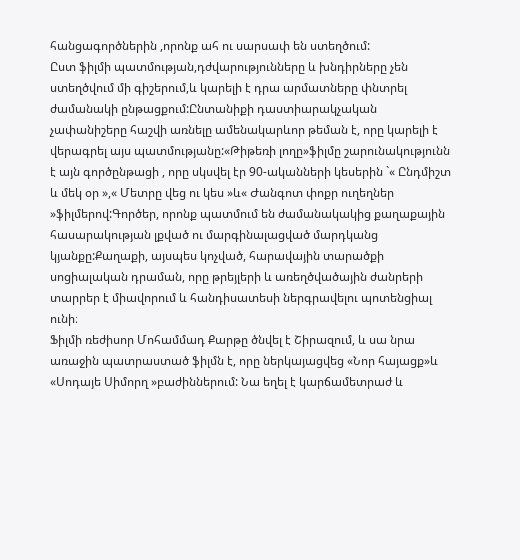հանցագործներին ,որոնք ահ ու սարսափ են ստեղծում:
Ըստ ֆիլմի պատմության,դժվարությունները և խնդիրները չեն ստեղծվում մի գիշերում,և կարելի է դրա արմատները փնտրել ժամանակի ընթացքում:Ընտանիքի դաստիարակչական չափանիշերը հաշվի առնելը ամենակարևոր թեման է, որը կարելի է վերագրել այս պատմությանը:«Թիթեռի լողը»ֆիլմը շարունակությունն է այն գործընթացի , որը սկսվել էր 90-ականների կեսերին `« Ընդմիշտ և մեկ օր »,« Մետրը վեց ու կես »և« Ժանգոտ փոքր ուղեղներ »ֆիլմերով:Գործեր, որոնք պատմում են ժամանակակից քաղաքային հասարակության լքված ու մարգինալացված մարդկանց կյանքը:Քաղաքի, այսպես կոչված, հարավային տարածքի սոցիալական դրաման, որը թրեյլերի և առեղծվածային ժանրերի տարրեր է միավորում և հանդիսատեսի ներգրավելու պոտենցիալ ունի։
Ֆիլմի ռեժիսոր Մոհամմադ Քարթը ծնվել է Շիրազում, և սա նրա առաջին պատրաստած ֆիլմն է, որը ներկայացվեց «Նոր հայացք»և «Սոդայե Սիմորղ »բաժիններում: Նա եղել է կարճամետրաժ և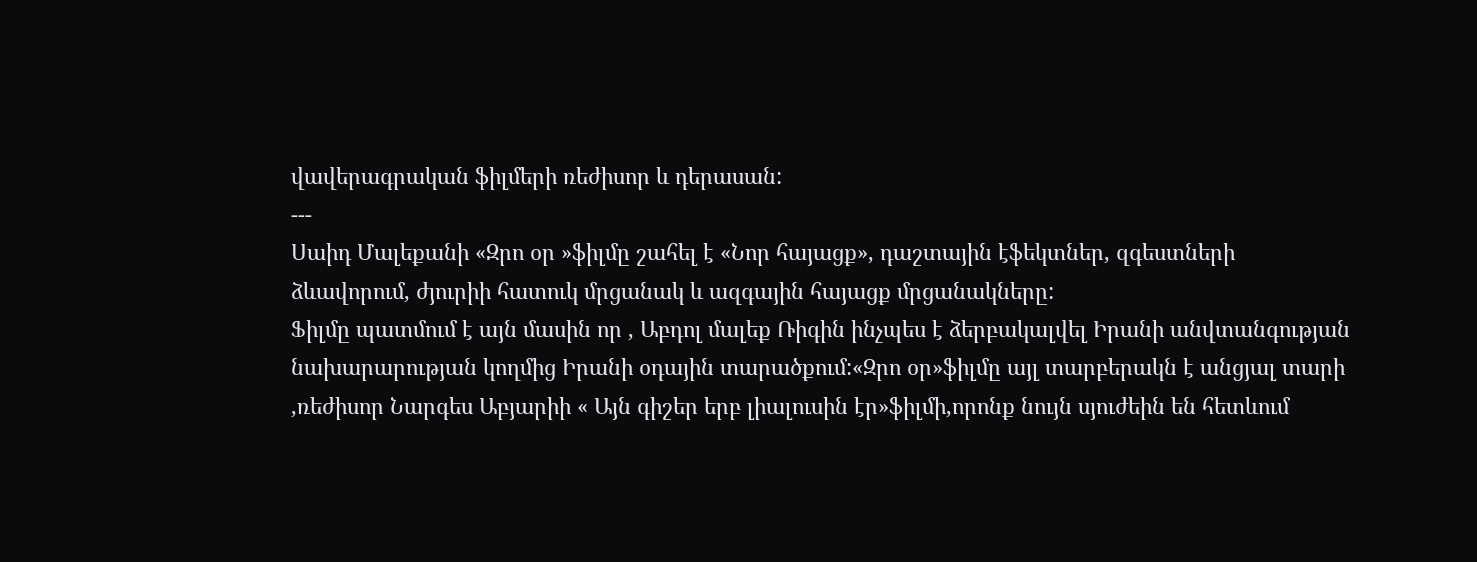վավերագրական ֆիլմերի ռեժիսոր և դերասան:
---
Սաիդ Մալեքանի «Զրո օր »ֆիլմը շահել է «Նոր հայացք», դաշտային էֆեկտներ, զգեստների ձևավորում, ժյուրիի հատուկ մրցանակ և ազգային հայացք մրցանակները:
Ֆիլմը պատմում է այն մասին որ , Աբդոլ մալեք Ռիգին ինչպես է ձերբակալվել Իրանի անվտանգության նախարարության կողմից Իրանի օդային տարածքում:«Զրո օր»ֆիլմը այլ տարբերակն է անցյալ տարի ,ռեժիսոր Նարգես Աբյարիի « Այն գիշեր երբ լիալուսին էր»ֆիլմի,որոնք նույն սյուժեին են հետևում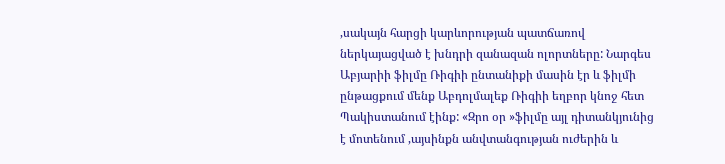,սակայն հարցի կարևորության պատճառով ներկայացված է խնդրի զանազան ոլորտները: Նարգես Աբյարիի ֆիլմը Ռիգիի ընտանիքի մասին էր և ֆիլմի ընթացքում մենք Աբդոլմալեք Ռիգիի եղբոր կնոջ հետ Պակիստանում էինք: «Զրո օր »ֆիլմը այլ դիտանկյունից է մոտենում ,այսինքն անվտանգության ուժերին և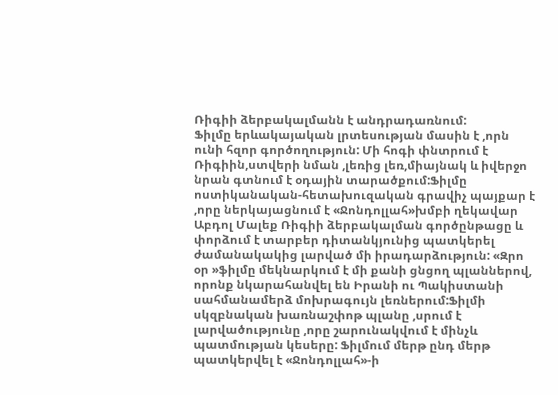Ռիգիի ձերբակալմանն է անդրադառնում:
Ֆիլմը երևակայական լրտեսության մասին է ,որն ունի հզոր գործողություն: Մի հոգի փնտրում է Ռիգիին,ստվերի նման ,լեռից լեռ,միայնակ և իվերջո նրան գտնում է օդային տարածքում:Ֆիլմը ոստիկանական-հետախուզական գրավիչ պայքար է ,որը ներկայացնում է «Ջոնդոլլահ»խմբի ղեկավար Աբդոլ Մալեք Ռիգիի ձերբակալման գործընթացը և փորձում է տարբեր դիտանկյունից պատկերել ժամանակակից լարված մի իրադարձություն: «Զրո օր »ֆիլմը մեկնարկում է մի քանի ցնցող պլաններով, որոնք նկարահանվել են Իրանի ու Պակիստանի սահմանամերձ մոխրագույն լեռներում:Ֆիլմի սկզբնական խառնաշփոթ պլանը ,սրում է լարվածությունը ,որը շարունակվում է մինչև պատմության կեսերը: Ֆիլմում մերթ ընդ մերթ պատկերվել է «Ջոնդոլլահ»-ի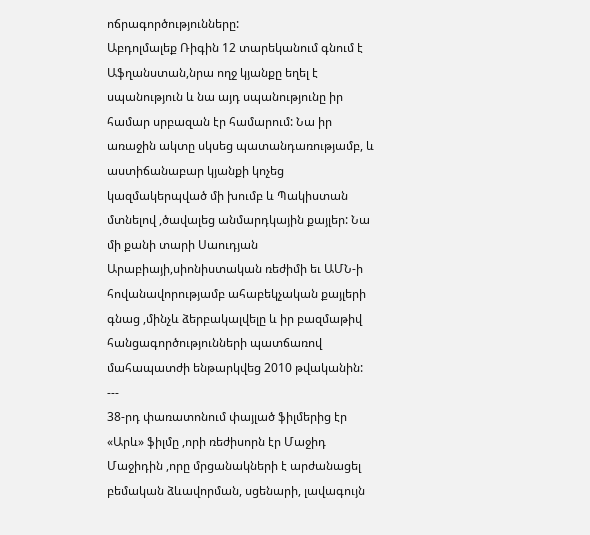ոճրագործությունները:
Աբդոլմալեք Ռիգին 12 տարեկանում գնում է Աֆղանստան,նրա ողջ կյանքը եղել է սպանություն և նա այդ սպանությունը իր համար սրբազան էր համարում: Նա իր առաջին ակտը սկսեց պատանդառությամբ, և աստիճանաբար կյանքի կոչեց կազմակերպված մի խումբ և Պակիստան մտնելով ,ծավալեց անմարդկային քայլեր: Նա մի քանի տարի Սաուդյան Արաբիայի,սիոնիստական ռեժիմի եւ ԱՄՆ-ի հովանավորությամբ ահաբեկչական քայլերի գնաց ,մինչև ձերբակալվելը և իր բազմաթիվ հանցագործությունների պատճառով մահապատժի ենթարկվեց 2010 թվականին:
---
38-րդ փառատոնում փայլած ֆիլմերից էր «Արև» ֆիլմը ,որի ռեժիսորն էր Մաջիդ Մաջիդին ,որը մրցանակների է արժանացել բեմական ձևավորման, սցենարի, լավագույն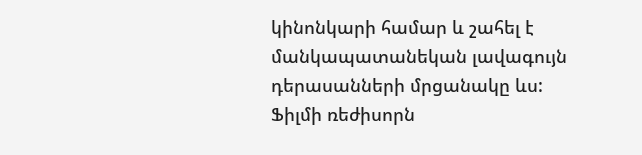կինոնկարի համար և շահել է մանկապատանեկան լավագույն դերասանների մրցանակը ևս:
Ֆիլմի ռեժիսորն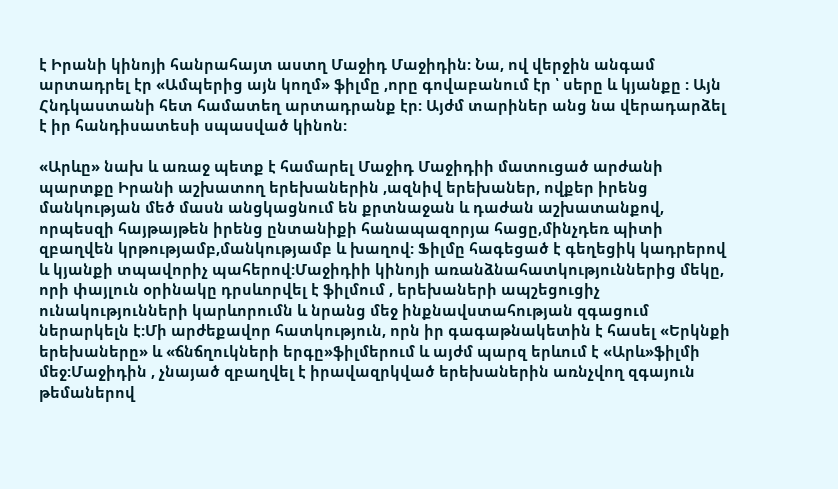է Իրանի կինոյի հանրահայտ աստղ Մաջիդ Մաջիդին: Նա, ով վերջին անգամ արտադրել էր «Ամպերից այն կողմ» ֆիլմը ,որը գովաբանում էր ՝ սերը և կյանքը : Այն Հնդկաստանի հետ համատեղ արտադրանք էր: Այժմ տարիներ անց նա վերադարձել է իր հանդիսատեսի սպասված կինոն:

«Արևը» նախ և առաջ պետք է համարել Մաջիդ Մաջիդիի մատուցած արժանի պարտքը Իրանի աշխատող երեխաներին ,ազնիվ երեխաներ, ովքեր իրենց մանկության մեծ մասն անցկացնում են քրտնաջան և դաժան աշխատանքով, որպեսզի հայթայթեն իրենց ընտանիքի հանապազորյա հացը,մինչդեռ պիտի զբաղվեն կրթությամբ,մանկությամբ և խաղով: Ֆիլմը հագեցած է գեղեցիկ կադրերով և կյանքի տպավորիչ պահերով:Մաջիդիի կինոյի առանձնահատկություններից մեկը, որի փայլուն օրինակը դրսևորվել է ֆիլմում , երեխաների ապշեցուցիչ ունակությունների կարևորումն և նրանց մեջ ինքնավստահության զգացում ներարկելն է:Մի արժեքավոր հատկություն, որն իր գագաթնակետին է հասել «Երկնքի երեխաները» և «ճնճղուկների երգը»ֆիլմերում և այժմ պարզ երևում է «Արև»ֆիլմի մեջ:Մաջիդին , չնայած զբաղվել է իրավազրկված երեխաներին առնչվող զգայուն թեմաներով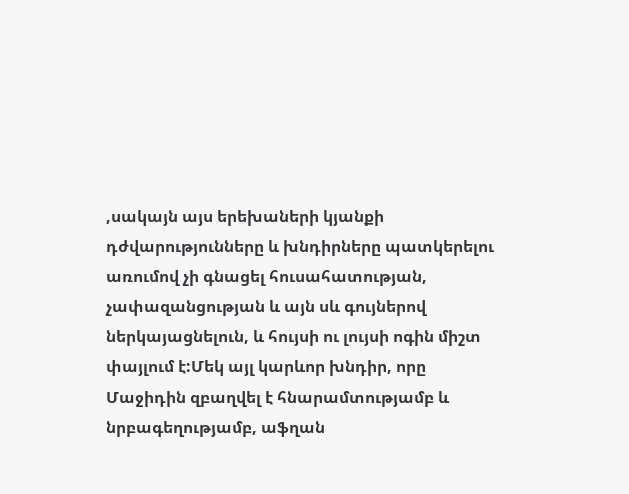,սակայն այս երեխաների կյանքի դժվարությունները և խնդիրները պատկերելու առումով չի գնացել հուսահատության, չափազանցության և այն սև գույներով ներկայացնելուն, և հույսի ու լույսի ոգին միշտ փայլում է:Մեկ այլ կարևոր խնդիր, որը Մաջիդին զբաղվել է հնարամտությամբ և նրբագեղությամբ, աֆղան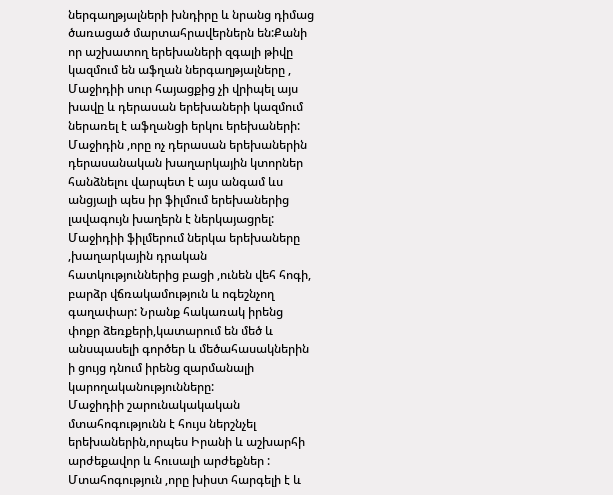ներգաղթյալների խնդիրը և նրանց դիմաց ծառացած մարտահրավերներն են:Քանի որ աշխատող երեխաների զգալի թիվը կազմում են աֆղան ներգաղթյալները , Մաջիդիի սուր հայացքից չի վրիպել այս խավը և դերասան երեխաների կազմում ներառել է աֆղանցի երկու երեխաների:
Մաջիդին ,որը ոչ դերասան երեխաներին դերասանական խաղարկային կտորներ հանձնելու վարպետ է այս անգամ ևս անցյալի պես իր ֆիլմում երեխաներից լավագույն խաղերն է ներկայացրել: Մաջիդիի ֆիլմերում ներկա երեխաները ,խաղարկային դրական հատկություններից բացի ,ունեն վեհ հոգի, բարձր վճռակամություն և ոգեշնչող գաղափար: Նրանք հակառակ իրենց փոքր ձեռքերի,կատարում են մեծ և անսպասելի գործեր և մեծահասակներին ի ցույց դնում իրենց զարմանալի կարողականությունները:
Մաջիդիի շարունակակական մտահոգությունն է հույս ներշնչել երեխաներին,որպես Իրանի և աշխարհի արժեքավոր և հուսալի արժեքներ : Մտահոգություն ,որը խիստ հարգելի է և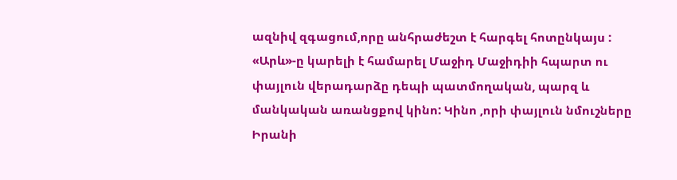ազնիվ զգացում,որը անհրաժեշտ է հարգել հոտընկայս :
«Արև»-ը կարելի է համարել Մաջիդ Մաջիդիի հպարտ ու փայլուն վերադարձը դեպի պատմողական, պարզ և մանկական առանցքով կինո: Կինո ,որի փայլուն նմուշները Իրանի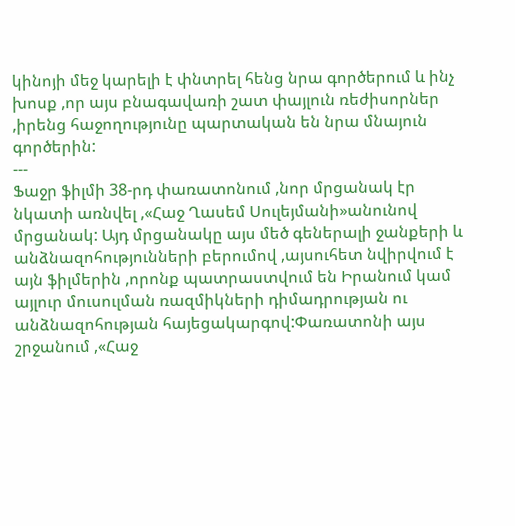կինոյի մեջ կարելի է փնտրել հենց նրա գործերում և ինչ խոսք ,որ այս բնագավառի շատ փայլուն ռեժիսորներ ,իրենց հաջողությունը պարտական են նրա մնայուն գործերին:
---
Ֆաջր ֆիլմի 38-րդ փառատոնում ,նոր մրցանակ էր նկատի առնվել ,«Հաջ Ղասեմ Սուլեյմանի»անունով մրցանակ: Այդ մրցանակը այս մեծ գեներալի ջանքերի և անձնազոհությունների բերումով ,այսուհետ նվիրվում է այն ֆիլմերին ,որոնք պատրաստվում են Իրանում կամ այլուր մուսուլման ռազմիկների դիմադրության ու անձնազոհության հայեցակարգով:Փառատոնի այս շրջանում ,«Հաջ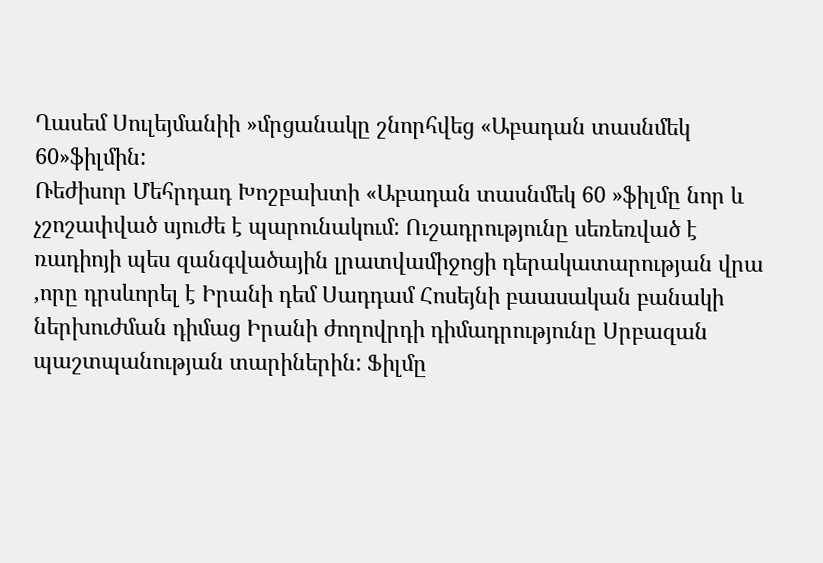Ղասեմ Սուլեյմանիի »մրցանակը շնորհվեց «Աբադան տասնմեկ 60»ֆիլմին:
Ռեժիսոր Մեհրդադ Խոշբախտի «Աբադան տասնմեկ 60 »ֆիլմը նոր և չշոշափված սյուժե է պարունակում: Ուշադրությունը սեռեռված է ռադիոյի պես զանգվածային լրատվամիջոցի դերակատարության վրա ,որը դրսևորել է Իրանի դեմ Սադդամ Հոսեյնի բաասական բանակի ներխուժման դիմաց Իրանի ժողովրդի դիմադրությունը Սրբազան պաշտպանության տարիներին: Ֆիլմը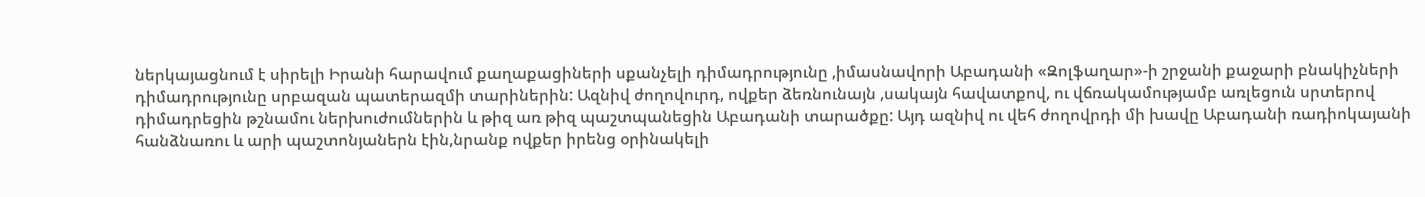ներկայացնում է սիրելի Իրանի հարավում քաղաքացիների սքանչելի դիմադրությունը ,իմասնավորի Աբադանի «Զոլֆաղար»-ի շրջանի քաջարի բնակիչների դիմադրությունը սրբազան պատերազմի տարիներին: Ազնիվ ժողովուրդ, ովքեր ձեռնունայն ,սակայն հավատքով, ու վճռակամությամբ առլեցուն սրտերով դիմադրեցին թշնամու ներխուժումներին և թիզ առ թիզ պաշտպանեցին Աբադանի տարածքը: Այդ ազնիվ ու վեհ ժողովրդի մի խավը Աբադանի ռադիոկայանի հանձնառու և արի պաշտոնյաներն էին,նրանք ովքեր իրենց օրինակելի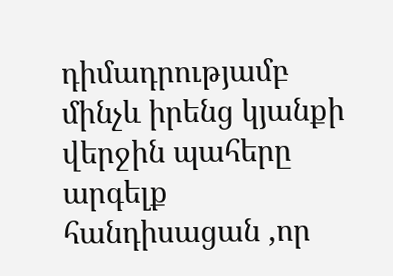դիմադրությամբ մինչև իրենց կյանքի վերջին պահերը արգելք հանդիսացան ,որ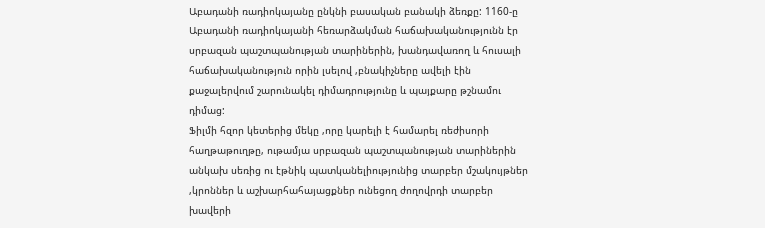Աբադանի ռադիոկայանը ընկնի բասական բանակի ձեռքը: 1160-ը Աբադանի ռադիոկայանի հեռարձակման հաճախականությունն էր սրբազան պաշտպանության տարիներին, խանդավառող և հուսալի հաճախականություն որին լսելով ,բնակիչները ավելի էին քաջալերվում շարունակել դիմադրությունը և պայքարը թշնամու դիմաց:
Ֆիլմի հզոր կետերից մեկը ,որը կարելի է համարել ռեժիսորի հաղթաթուղթը, ութամյա սրբազան պաշտպանության տարիներին անկախ սեռից ու էթնիկ պատկանելիությունից տարբեր մշակույթներ ,կրոններ և աշխարհահայացքներ ունեցող ժողովրդի տարբեր խավերի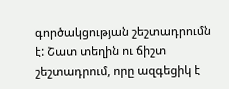գործակցության շեշտադրումն է: Շատ տեղին ու ճիշտ շեշտադրում, որը ազգեցիկ է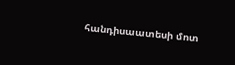հանդիսաատեսի մոտ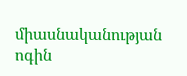միասնականության ոգին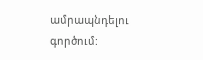ամրապնդելու գործում: